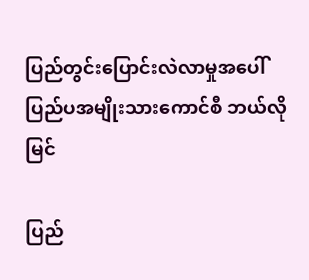ပြည်တွင်းပြောင်းလဲလာမှုအပေါ် ပြည်ပအမျိုးသားကောင်စီ ဘယ်လိုမြင်

ပြည်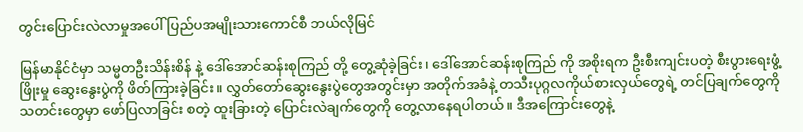တွင်းပြောင်းလဲလာမှုအပေါ် ပြည်ပအမျိုးသားကောင်စီ ဘယ်လိုမြင်

မြန်မာနိုင်ငံမှာ သမ္မတဦးသိန်းစိန် နဲ့ ဒေါ်အောင်ဆန်းစုကြည် တို့ တွေ့ဆုံခဲ့ခြင်း၊ ဒေါ်အောင်ဆန်းစုကြည် ကို အစိုးရက ဦးစီးကျင်းပတဲ့ စီးပွားရေးဖွံ့ဖြိုးမှု ဆွေးနွေးပွဲကို ဖိတ်ကြားခဲ့ခြင်း။ လွှတ်တော်ဆွေးနွေးပွဲတွေအတွင်းမှာ အတိုက်အခံနဲ့ တသီးပုဂ္ဂလကိုယ်စားလှယ်တွေရဲ့ တင်ပြချက်တွေကို သတင်းတွေမှာ ဖော်ပြလာခြင်း စတဲ့ ထူးခြားတဲ့ ပြောင်းလဲချက်တွေကို တွေ့လာနေရပါတယ်။ ဒီအကြောင်းတွေနဲ့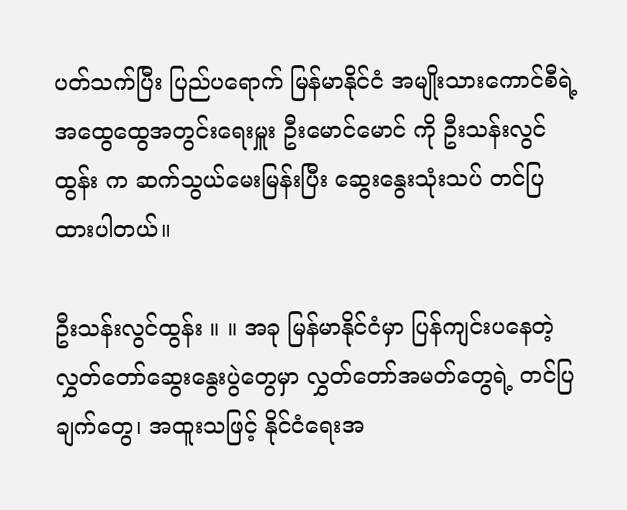ပတ်သက်ပြီး ပြည်ပရောက် မြန်မာနိုင်ငံ အမျိုးသားကောင်စီရဲ့ အထွေထွေအတွင်းရေးမှူး ဦးမောင်မောင် ကို ဦးသန်းလွင်ထွန်း က ဆက်သွယ်မေးမြန်းပြီး ဆွေးနွေးသုံးသပ် တင်ပြထားပါတယ်။

ဦးသန်းလွင်ထွန်း ။ ။ အခု မြန်မာနိုင်ငံမှာ ပြန်ကျင်းပနေတဲ့ လွှတ်တော်ဆွေးနွေးပွဲတွေမှာ လွှတ်တော်အမတ်တွေရဲ့ တင်ပြချက်တွေ၊ အထူးသဖြင့် နိုင်ငံရေးအ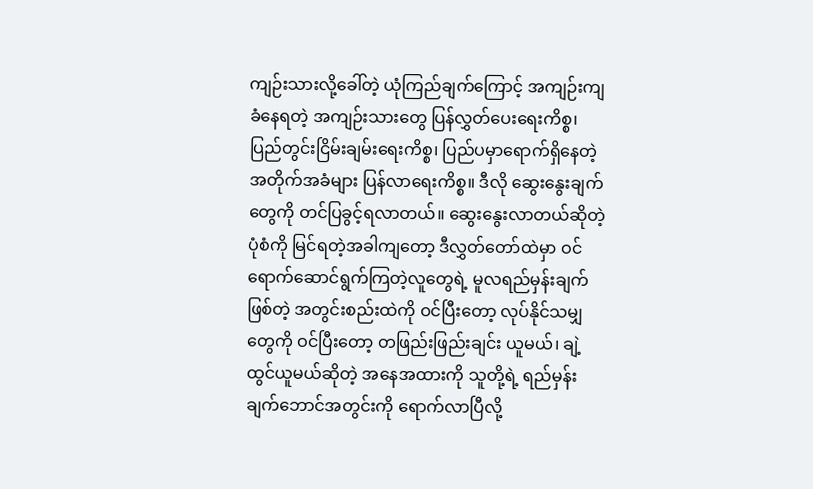ကျဉ်းသားလို့ခေါ်တဲ့ ယုံကြည်ချက်ကြောင့် အကျဉ်းကျခံနေရတဲ့ အကျဉ်းသားတွေ ပြန်လွှတ်ပေးရေးကိစ္စ၊ ပြည်တွင်းငြိမ်းချမ်းရေးကိစ္စ၊ ပြည်ပမှာရောက်ရှိနေတဲ့ အတိုက်အခံများ ပြန်လာရေးကိစ္စ။ ဒီလို ဆွေးနွေးချက်တွေကို တင်ပြခွင့်ရလာတယ်။ ဆွေးနွေးလာတယ်ဆိုတဲ့ ပုံစံကို မြင်ရတဲ့အခါကျတော့ ဒီလွှတ်တော်ထဲမှာ ဝင်ရောက်ဆောင်ရွက်ကြတဲ့လူတွေရဲ့ မူလရည်မှန်းချက်ဖြစ်တဲ့ အတွင်းစည်းထဲကို ဝင်ပြီးတော့ လုပ်နိုင်သမျှတွေကို ဝင်ပြီးတော့ တဖြည်းဖြည်းချင်း ယူမယ်၊ ချဲ့ထွင်ယူမယ်ဆိုတဲ့ အနေအထားကို သူတို့ရဲ့ ရည်မှန်းချက်ဘောင်အတွင်းကို ရောက်လာပြီလို့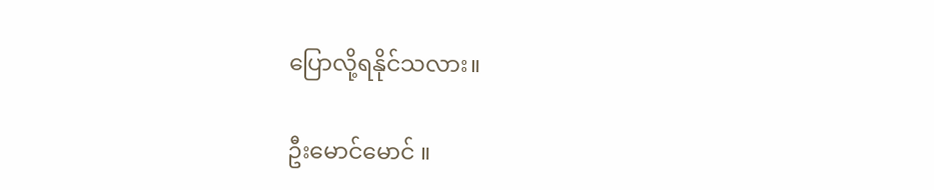ပြောလို့ရနိုင်သလား။

ဦးမောင်မောင် ။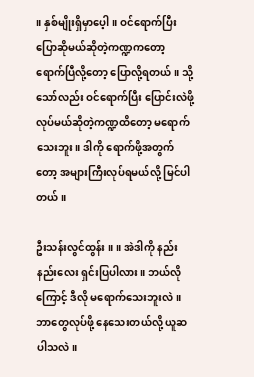။ နှစ်မျိုးရှိမှာပေ့ါ။ ဝင်ရောက်ပြီး ပြောဆိုမယ်ဆိုတဲ့ကဏ္ဍကတော့ ရောက်ပြီလို့တော့ ပြောလို့ရတယ်။ သို့သော်လည်း ဝင်ရောက်ပြီး ပြောင်းလဲဖို့ လုပ်မယ်ဆိုတဲ့ကဏ္ဍထိတော့ မရောက်သေးဘူး။ ဒါကို ရောက်ဖို့အတွက်တော့ အများကြီးလုပ်ရမယ်လို့ မြင်ပါတယ်။

ဦးသန်းလွင်ထွန်း ။ ။ အဲဒါကို နည်းနည်းလေး ရှင်းပြပါလား။ ဘယ်လိုကြောင့် ဒီလို မရောက်သေးဘူးလဲ။ ဘာတွေလုပ်ဖို့ နေသေးတယ်လို့ ယူဆပါသလဲ။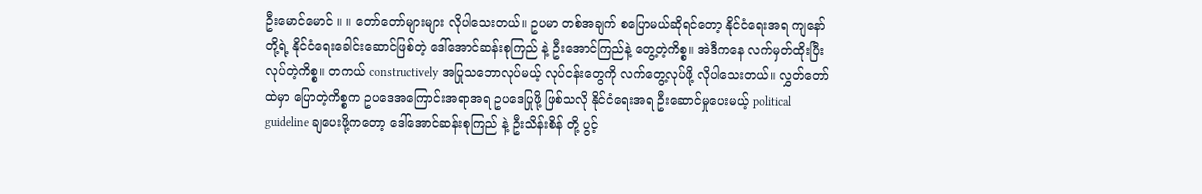ဦးမောင်မောင် ။ ။ တော်တော်များများ လိုပါသေးတယ်။ ဥပမာ တစ်အချက် စပြောမယ်ဆိုရင်တော့ နိုင်ငံရေးအရ ကျနော်တို့ရဲ့ နိုင်ငံရေးခေါင်းဆောင်ဖြစ်တဲ့ ဒေါ်အောင်ဆန်းစုကြည် နဲ့ ဦးအောင်ကြည်နဲ့ တွေ့တဲ့ကိစ္စ။ အဲဒီကနေ လက်မှတ်ထိုးပြီး လုပ်တဲ့ကိစ္စ။ တကယ် constructively အပြုသဘောလုပ်မယ့် လုပ်ငန်းတွေကို လက်တွေ့လုပ်ဖို့ လိုပါသေးတယ်။ လွှတ်တော်ထဲမှာ ပြောတဲ့ကိစ္စက ဥပဒေအကြောင်းအရာအရ ဥပဒေပြုဖို့ ဖြစ်သလို နိုင်ငံရေးအရ ဦးဆောင်မှုပေးမယ့် political guideline ချပေးဖို့ကတော့ ဒေါ်အောင်ဆန်းစုကြည် နဲ့ ဦးသိန်းစိန် တို့ ပွင့်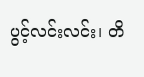ပွင့်လင်းလင်း၊ တိ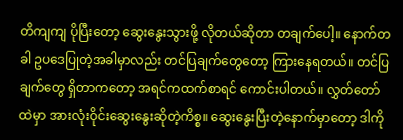တိကျကျ ပိုပြီးတော့ ဆွေးနွေးသွားဖို့ လိုတယ်ဆိုတာ တချက်ပေါ့။ နောက်တခါ ဥပဒေပြုတဲ့အခါမှာလည်း တင်ပြချက်တွေတော့ ကြားနေရတယ်။ တင်ပြချက်တွေ ရှိတာကတော့ အရင်ကထက်စာရင် ကောင်းပါတယ်။ လွှတ်တော်ထဲမှာ အားလုံးဝိုင်းဆွေးနွေးဆိုတဲ့ကိစ္စ။ ဆွေးနွေးပြီးတဲ့နောက်မှာတော့ ဒါကို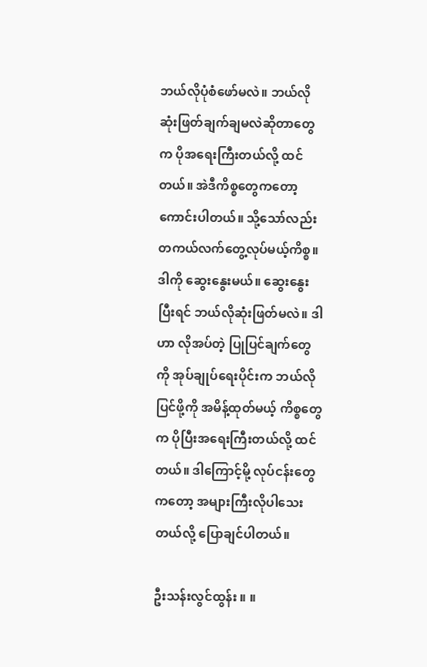ဘယ်လိုပုံစံဖော်မလဲ။ ဘယ်လို ဆုံးဖြတ်ချက်ချမလဲဆိုတာတွေက ပိုအရေးကြီးတယ်လို့ ထင်တယ်။ အဲဒီကိစ္စတွေကတော့ ကောင်းပါတယ်။ သို့သော်လည်း တကယ်လက်တွေ့လုပ်မယ့်ကိစ္စ။ ဒါကို ဆွေးနွေးမယ်။ ဆွေးနွေးပြီးရင် ဘယ်လိုဆုံးဖြတ်မလဲ။ ဒါဟာ လိုအပ်တဲ့ ပြုပြင်ချက်တွေကို အုပ်ချုပ်ရေးပိုင်းက ဘယ်လိုပြင်ဖို့ကို အမိန့်ထုတ်မယ့် ကိစ္စတွေက ပိုပြီးအရေးကြီးတယ်လို့ ထင်တယ်။ ဒါကြောင့်မို့ လုပ်ငန်းတွေကတော့ အများကြီးလိုပါသေးတယ်လို့ ပြောချင်ပါတယ်။

ဦးသန်းလွင်ထွန်း ။ ။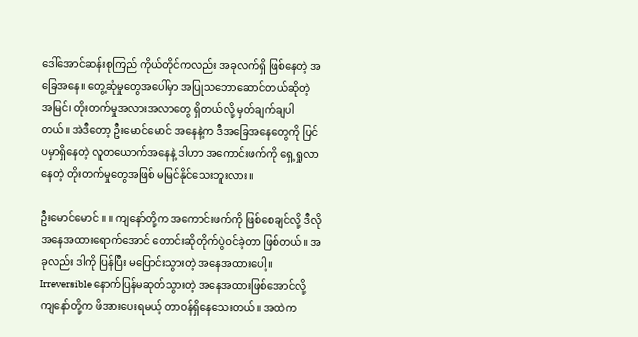ဒေါ်အောင်ဆန်းစုကြည် ကိုယ်တိုင်ကလည်း အခုလက်ရှိ ဖြစ်နေတဲ့ အခြေအနေ။ တွေ့ဆုံမှုတွေအပေါ်မှာ အပြုသဘောဆောင်တယ်ဆိုတဲ့ အမြင်၊ တိုးတက်မှုအလားအလာတွေ ရှိတယ်လို့ မှတ်ချက်ချပါတယ်။ အဲဒီတော့ ဦးမောင်မောင် အနေနဲ့က ဒီအခြေအနေတွေကို ပြင်ပမှာရှိနေတဲ့ လူတယောက်အနေနဲ့ ဒါဟာ အကောင်းဖက်ကို ရှေ့ရှုလာနေတဲ့ တိုးတက်မှုတွေအဖြစ် မမြင်နိုင်သေးဘူးလား။

ဦးမောင်မောင် ။ ။ ကျနော်တို့က အကောင်းဖက်ကို ဖြစ်စေချင်လို့ ဒီလို အနေအထားရောက်အောင် တောင်းဆိုတိုက်ပွဲဝင်ခဲ့တာ ဖြစ်တယ်။ အခုလည်း ဒါကို ပြန်ပြီး မပြောင်းသွားတဲ့ အနေအထားပေါ့။ Irreversible နောက်ပြန်မဆုတ်သွားတဲ့ အနေအထားဖြစ်အောင်လို့ ကျနော်တို့က ဖိအားပေးရမယ့် တာဝန်ရှိနေသေးတယ်။ အထဲက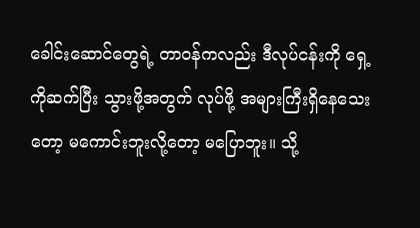ခေါင်းဆောင်တွေရဲ့ တာဝန်ကလည်း ဒီလုပ်ငန်းကို ရှေ့ကိုဆက်ပြီး သွားဖို့အတွက် လုပ်ဖို့ အများကြီးရှိနေသေးတော့ မကောင်းဘူးလို့တော့ မပြောဘူး။ သို့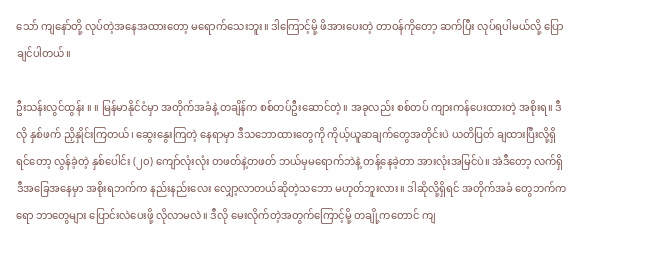သော် ကျနော်တို့ လုပ်တဲ့အနေအထားတော့ မရောက်သေးဘူး။ ဒါကြောင့်မို့ ဖိအားပေးတဲ့ တာဝန်ကိုတော့ ဆက်ပြီး လုပ်ရပါမယ်လို့ ပြောချင်ပါတယ်။

ဦးသန်းလွင်ထွန်း ။ ။ မြန်မာနိုင်ငံမှာ အတိုက်အခံနဲ့ တချိန်က စစ်တပ်ဦးဆောင်တဲ့။ အခုလည်း စစ်တပ် ကျားကန်ပေးထားတဲ့ အစိုးရ။ ဒီလို နှစ်ဖက် ညှိနှိုင်းကြတယ်၊ ဆွေးနွေးကြတဲ့ နေရာမှာ ဒီသဘောထားတွေကို ကိုယ့်ယူဆချက်တွေအတိုင်းပဲ ယတိပြတ် ချထားပြီးလို့ရှိရင်တော့ လွန်ခဲ့တဲ့ နှစ်ပေါင်း (၂၀) ကျော်လုံးလုံး တဖတ်နဲ့တဖတ် ဘယ်မှမရောက်ဘဲနဲ့ တန့်နေခဲ့တာ အားလုံးအမြင်ပဲ။ အဲဒီတော့ လက်ရှိ ဒီအခြေအနေမှာ အစိုးရဘက်က နည်းနည်းလေး လျှော့လာတယ်ဆိုတဲ့သဘော မဟုတ်ဘူးလား။ ဒါဆိုလို့ရှိရင် အတိုက်အခံ တွေဘက်ကရော ဘာတွေများ ပြောင်းလဲပေးဖို့ လိုလာမလဲ။ ဒီလို မေးလိုက်တဲ့အတွက်ကြောင့်မို့ တချို့ကတောင် ကျ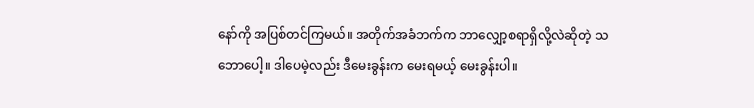နော်ကို အပြစ်တင်ကြမယ်။ အတိုက်အခံဘက်က ဘာလျှော့စရာရှိလို့လဲဆိုတဲ့ သဘောပေါ့။ ဒါပေမဲ့လည်း ဒီမေးခွန်းက မေးရမယ့် မေးခွန်းပါ။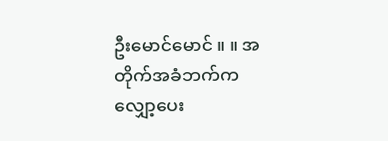ဦးမောင်မောင် ။ ။ အတိုက်အခံဘက်က လျှော့ပေး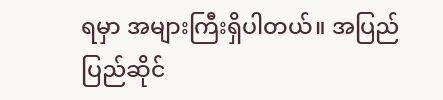ရမှာ အများကြီးရှိပါတယ်။ အပြည်ပြည်ဆိုင်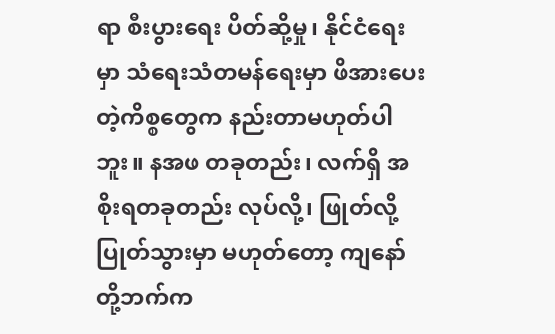ရာ စီးပွားရေး ပိတ်ဆို့မှု၊ နိုင်ငံရေးမှာ သံရေးသံတမန်ရေးမှာ ဖိအားပေးတဲ့ကိစ္စတွေက နည်းတာမဟုတ်ပါဘူး။ နအဖ တခုတည်း၊ လက်ရှိ အစိုးရတခုတည်း လုပ်လို့၊ ဖြုတ်လို့ ပြုတ်သွားမှာ မဟုတ်တော့ ကျနော်တို့ဘက်က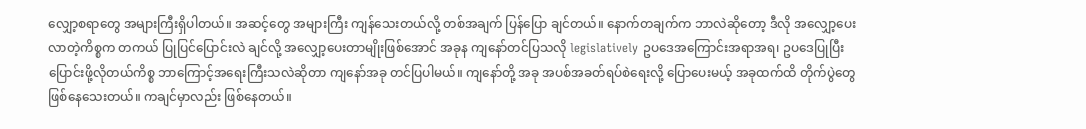လျှော့စရာတွေ အများကြီးရှိပါတယ်။ အဆင့်တွေ အများကြီး ကျန်သေးတယ်လို့ တစ်အချက် ပြန်ပြော ချင်တယ်။ နောက်တချက်က ဘာလဲဆိုတော့ ဒီလို အလျှော့ပေးလာတဲ့ကိစ္စက တကယ် ပြုပြင်ပြောင်းလဲ ချင်လို့ အလျှော့ပေးတာမျိုးဖြစ်အောင် အခုန ကျနော်တင်ပြသလို legislatively ဥပဒေအကြောင်းအရာအရ၊ ဥပဒေပြုပြီး ပြောင်းဖို့လိုတယ်ကိစ္စ ဘာကြောင့်အရေးကြီးသလဲဆိုတာ ကျနော်အခု တင်ပြပါမယ်။ ကျနော်တို့ အခု အပစ်အခတ်ရပ်စဲရေးလို့ ပြောပေးမယ့် အခုထက်ထိ တိုက်ပွဲတွေ ဖြစ်နေသေးတယ်။ ကချင်မှာလည်း ဖြစ်နေတယ်။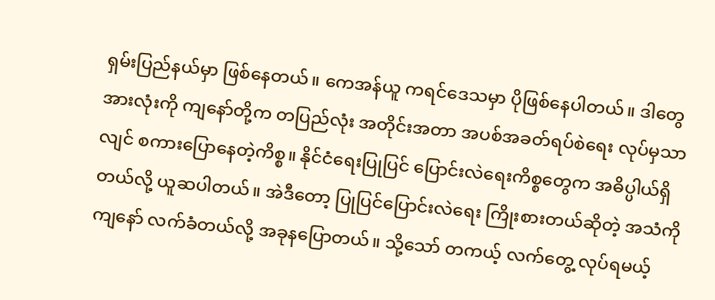ရှမ်းပြည်နယ်မှာ ဖြစ်နေတယ်။ ကေအန်ယူ ကရင်ဒေသမှာ ပိုဖြစ်နေပါတယ်။ ဒါတွေအားလုံးကို ကျနော်တို့က တပြည်လုံး အတိုင်းအတာ အပစ်အခတ်ရပ်စဲရေး လုပ်မှသာလျင် စကားပြောနေတဲ့ကိစ္စ။ နိုင်ငံရေးပြုပြင် ပြောင်းလဲရေးကိစ္စတွေက အဓိပ္ပါယ်ရှိတယ်လို့ ယူဆပါတယ်။ အဲဒီတော့ ပြုပြင်ပြောင်းလဲရေး ကြိုးစားတယ်ဆိုတဲ့ အသံကို ကျနော် လက်ခံတယ်လို့ အခုနပြောတယ်။ သို့သော် တကယ့် လက်တွေ့ လုပ်ရမယ့်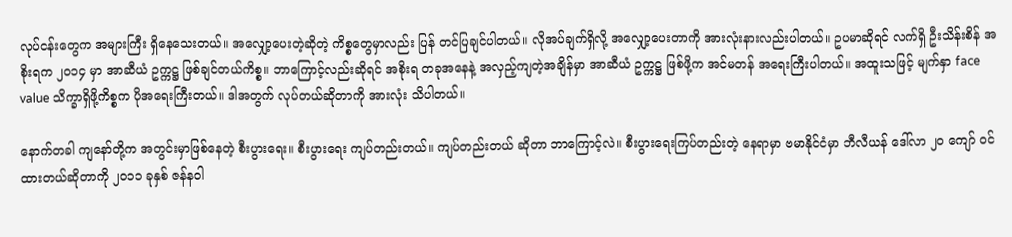လုပ်ငန်းတွေက အများကြီး ရှိနေသေးတယ်။ အလျှော့ပေးတဲ့ဆိုတဲ့ ကိစ္စတွေမှာလည်း ပြန် တင်ပြချင်ပါတယ်။ လိုအပ်ချက်ရှိလို့ အလျှော့ပေးတာကို အားလုံးနားလည်းပါတယ်။ ဥပမာဆိုရင် လက်ရှိ ဦးသိန်းစိန် အစိုးရက ၂၀၁၄ မှာ အာဆီယံ ဥက္ကဋ္ဌ ဖြစ်ချင်တယ်ကိစ္စ။ ဘာကြောင့်လည်းဆိုရင် အစိုးရ တခုအနေနဲ့ အလှည့်ကျတဲ့အချိန်မှာ အာဆီယံ ဥက္ကဋ္ဌ ဖြစ်ဖို့က အင်မတန် အရေးကြီးပါတယ်။ အထူးသဖြင့် မျက်နှာ face value သိက္ခာရှိဖို့ကိစ္စက ပိုအရေးကြီးတယ်။ ဒါအတွက် လုပ်တယ်ဆိုတာကို အားလုံး သိပါတယ်။

နောက်တခါ ကျနော်တို့က အတွင်းမှာဖြစ်နေတဲ့ စီးပွားရေး။ စီးပွားရေး ကျပ်တည်းတယ်။ ကျပ်တည်းတယ် ဆိုတာ ဘာကြောင့်လဲ။ စီးပွားရေးကြပ်တည်းတဲ့ နေရာမှာ ဗမာနိုင်ငံမှာ ဘီလီယန် ဒေါ်လာ ၂၀ ကျော် ဝင်ထားတယ်ဆိုတာကို ၂၀၁၁ ခုနှစ် ဇန်နဝါ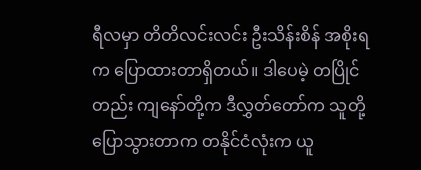ရီလမှာ တိတိလင်းလင်း ဦးသိန်းစိန် အစိုးရက ပြောထားတာရှိတယ်။ ဒါပေမဲ့ တပြိုင်တည်း ကျနော်တို့က ဒီလွှတ်တော်က သူတို့ပြောသွားတာက တနိုင်ငံလုံးက ယူ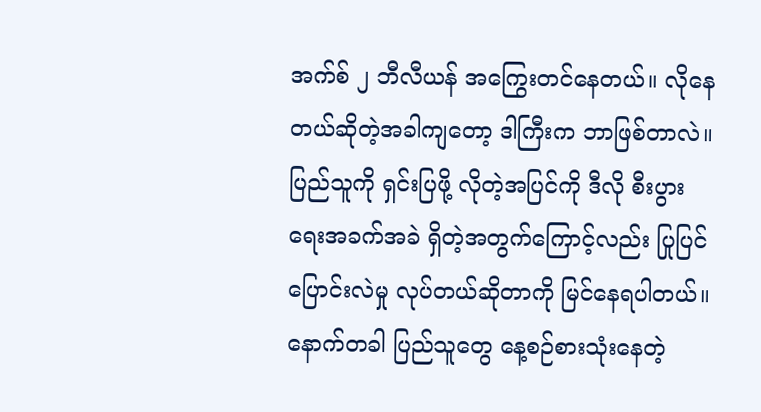အက်စ် ၂ ဘီလီယန် အကြွေးတင်နေတယ်။ လိုနေတယ်ဆိုတဲ့အခါကျတော့ ဒါကြီးက ဘာဖြစ်တာလဲ။ ပြည်သူကို ရှင်းပြဖို့ လိုတဲ့အပြင်ကို ဒီလို စီးပွားရေးအခက်အခဲ ရှိတဲ့အတွက်ကြောင့်လည်း ပြုပြင်ပြောင်းလဲမှု လုပ်တယ်ဆိုတာကို မြင်နေရပါတယ်။ နောက်တခါ ပြည်သူတွေ နေ့စဉ်စားသုံးနေတဲ့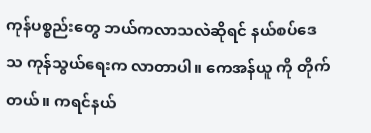ကုန်ပစ္စည်းတွေ ဘယ်ကလာသလဲဆိုရင် နယ်စပ်ဒေသ ကုန်သွယ်ရေးက လာတာပါ။ ကေအန်ယူ ကို တိုက်တယ်။ ကရင်နယ်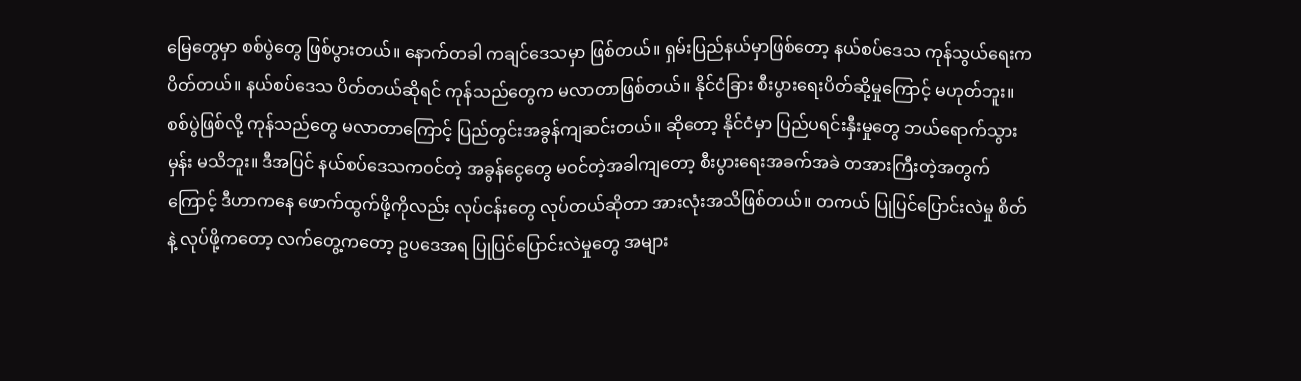မြေတွေမှာ စစ်ပွဲတွေ ဖြစ်ပွားတယ်။ နောက်တခါ ကချင်ဒေသမှာ ဖြစ်တယ်။ ရှမ်းပြည်နယ်မှာဖြစ်တော့ နယ်စပ်ဒေသ ကုန်သွယ်ရေးက ပိတ်တယ်။ နယ်စပ်ဒေသ ပိတ်တယ်ဆိုရင် ကုန်သည်တွေက မလာတာဖြစ်တယ်။ နိုင်ငံခြား စီးပွားရေးပိတ်ဆို့မှုကြောင့် မဟုတ်ဘူး။ စစ်ပွဲဖြစ်လို့ ကုန်သည်တွေ မလာတာကြောင့် ပြည်တွင်းအခွန်ကျဆင်းတယ်။ ဆိုတော့ နိုင်ငံမှာ ပြည်ပရင်းနှီးမှုတွေ ဘယ်ရောက်သွားမှန်း မသိဘူး။ ဒီအပြင် နယ်စပ်ဒေသကဝင်တဲ့ အခွန်ငွေတွေ မဝင်တဲ့အခါကျတော့ စီးပွားရေးအခက်အခဲ တအားကြီးတဲ့အတွက်ကြောင့် ဒီဟာကနေ ဖောက်ထွက်ဖို့ကိုလည်း လုပ်ငန်းတွေ လုပ်တယ်ဆိုတာ အားလုံးအသိဖြစ်တယ်။ တကယ် ပြုပြင်ပြောင်းလဲမှု စိတ်နဲ့ လုပ်ဖို့ကတော့ လက်တွေ့ကတော့ ဥပဒေအရ ပြုပြင်ပြောင်းလဲမှုတွေ အများ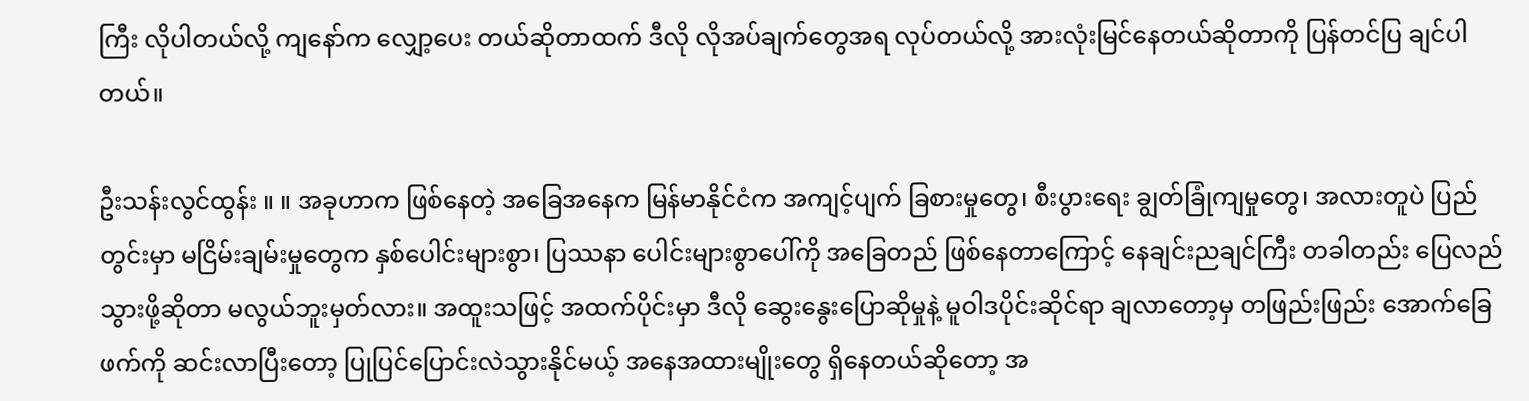ကြီး လိုပါတယ်လို့ ကျနော်က လျှော့ပေး တယ်ဆိုတာထက် ဒီလို လိုအပ်ချက်တွေအရ လုပ်တယ်လို့ အားလုံးမြင်နေတယ်ဆိုတာကို ပြန်တင်ပြ ချင်ပါတယ်။

ဦးသန်းလွင်ထွန်း ။ ။ အခုဟာက ဖြစ်နေတဲ့ အခြေအနေက မြန်မာနိုင်ငံက အကျင့်ပျက် ခြစားမှုတွေ၊ စီးပွားရေး ချွတ်ခြုံကျမှုတွေ၊ အလားတူပဲ ပြည်တွင်းမှာ မငြိမ်းချမ်းမှုတွေက နှစ်ပေါင်းများစွာ၊ ပြဿနာ ပေါင်းများစွာပေါ်ကို အခြေတည် ဖြစ်နေတာကြောင့် နေချင်းညချင်ကြီး တခါတည်း ပြေလည်သွားဖို့ဆိုတာ မလွယ်ဘူးမှတ်လား။ အထူးသဖြင့် အထက်ပိုင်းမှာ ဒီလို ဆွေးနွေးပြောဆိုမှုနဲ့ မူဝါဒပိုင်းဆိုင်ရာ ချလာတော့မှ တဖြည်းဖြည်း အောက်ခြေဖက်ကို ဆင်းလာပြီးတော့ ပြုပြင်ပြောင်းလဲသွားနိုင်မယ့် အနေအထားမျိုးတွေ ရှိနေတယ်ဆိုတော့ အ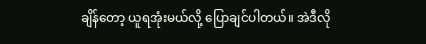ချိန်တော့ ယူရအုံးမယ်လို့ ပြောချင်ပါတယ်။ အဲဒီလို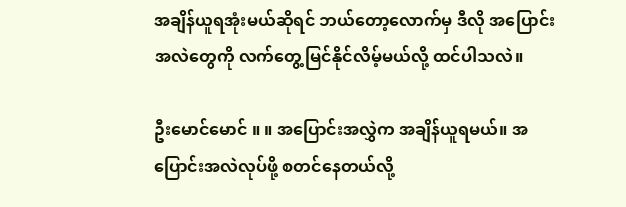အချိန်ယူရအုံးမယ်ဆိုရင် ဘယ်တော့လောက်မှ ဒီလို အပြောင်းအလဲတွေကို လက်တွေ့မြင်နိုင်လိမ့်မယ်လို့ ထင်ပါသလဲ။

ဦးမောင်မောင် ။ ။ အပြောင်းအလွှဲက အချိန်ယူရမယ်။ အပြောင်းအလဲလုပ်ဖို့ စတင်နေတယ်လို့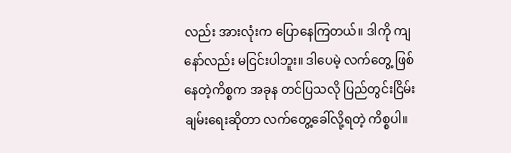လည်း အားလုံးက ပြောနေကြတယ်။ ဒါကို ကျနော်လည်း မငြင်းပါဘူး။ ဒါပေမဲ့ လက်တွေ့ ဖြစ်နေတဲ့ကိစ္စက အခုန တင်ပြသလို ပြည်တွင်းငြိမ်းချမ်းရေးဆိုတာ လက်တွေ့ခေါ်လို့ရတဲ့ ကိစ္စပါ။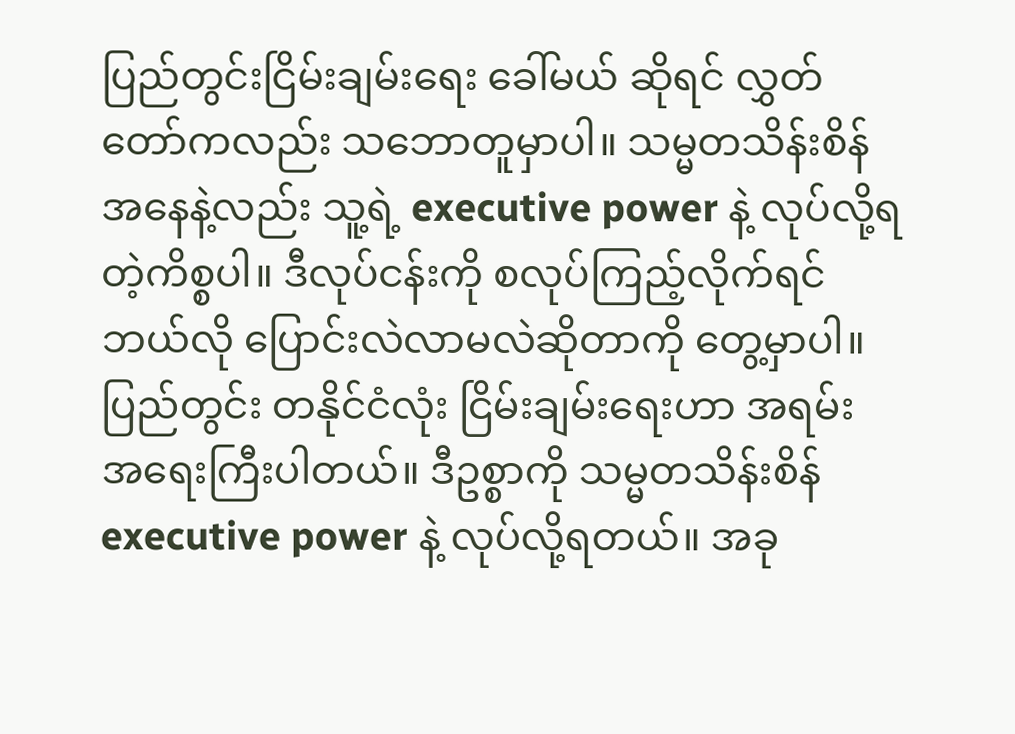ပြည်တွင်းငြိမ်းချမ်းရေး ခေါ်မယ် ဆိုရင် လွှတ်တော်ကလည်း သဘောတူမှာပါ။ သမ္မတသိန်းစိန် အနေနဲ့လည်း သူ့ရဲ့ executive power နဲ့ လုပ်လို့ရတဲ့ကိစ္စပါ။ ဒီလုပ်ငန်းကို စလုပ်ကြည့်လိုက်ရင် ဘယ်လို ပြောင်းလဲလာမလဲဆိုတာကို တွေ့မှာပါ။ ပြည်တွင်း တနိုင်ငံလုံး ငြိမ်းချမ်းရေးဟာ အရမ်း အရေးကြီးပါတယ်။ ဒီဥစ္စာကို သမ္မတသိန်းစိန် executive power နဲ့ လုပ်လို့ရတယ်။ အခု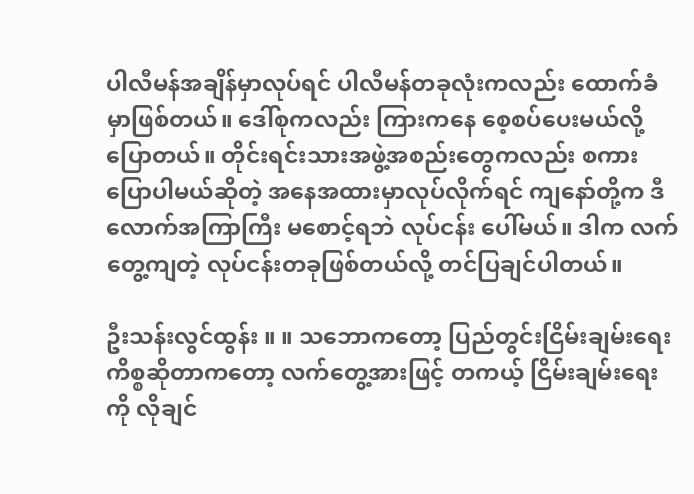ပါလီမန်အချိန်မှာလုပ်ရင် ပါလီမန်တခုလုံးကလည်း ထောက်ခံမှာဖြစ်တယ်။ ဒေါ်စုကလည်း ကြားကနေ စေ့စပ်ပေးမယ်လို့ ပြောတယ်။ တိုင်းရင်းသားအဖွဲ့အစည်းတွေကလည်း စကား ပြောပါမယ်ဆိုတဲ့ အနေအထားမှာလုပ်လိုက်ရင် ကျနော်တို့က ဒီလောက်အကြာကြီး မစောင့်ရဘဲ လုပ်ငန်း ပေါ်မယ်။ ဒါက လက်တွေ့ကျတဲ့ လုပ်ငန်းတခုဖြစ်တယ်လို့ တင်ပြချင်ပါတယ်။

ဦးသန်းလွင်ထွန်း ။ ။ သဘောကတော့ ပြည်တွင်းငြိမ်းချမ်းရေးကိစ္စဆိုတာကတော့ လက်တွေ့အားဖြင့် တကယ့် ငြိမ်းချမ်းရေးကို လိုချင်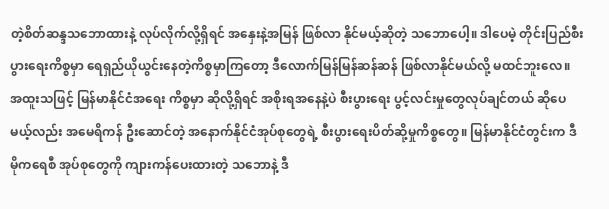တဲ့စိတ်ဆန္ဒသဘောထားနဲ့ လုပ်လိုက်လို့ရှိရင် အနှေးနဲ့အမြန် ဖြစ်လာ နိုင်မယ့်ဆိုတဲ့ သဘောပေါ့။ ဒါပေမဲ့ တိုင်းပြည်စီးပွားရေးကိစ္စမှာ ရေရှည်ယိုယွင်းနေတဲ့ကိစ္စမှာကြတော့ ဒီလောက်မြန်မြန်ဆန်ဆန် ဖြစ်လာနိုင်မယ်လို့ မထင်ဘူးလေ။ အထူးသဖြင့် မြန်မာနိုင်ငံအရေး ကိစ္စမှာ ဆိုလို့ရှိရင် အစိုးရအနေနဲ့ပဲ စီးပွားရေး ပွင့်လင်းမှုတွေလုပ်ချင်တယ် ဆိုပေမယ့်လည်း အမေရိကန် ဦးဆောင်တဲ့ အနောက်နိုင်ငံအုပ်စုတွေရဲ့ စီးပွားရေးပိတ်ဆို့မှုကိစ္စတွေ။ မြန်မာနိုင်ငံတွင်းက ဒီမိုကရေစီ အုပ်စုတွေကို ကျားကန်ပေးထားတဲ့ သဘောနဲ့ ဒီ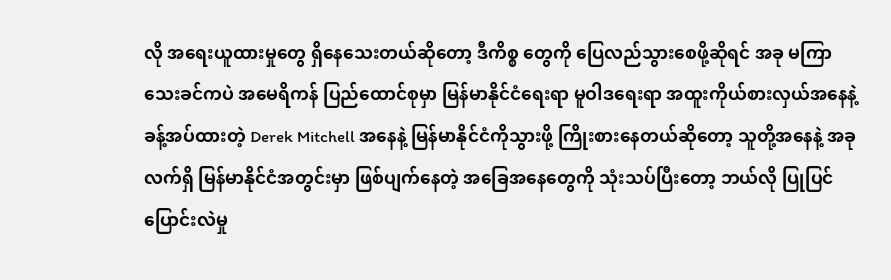လို အရေးယူထားမှုတွေ ရှိနေသေးတယ်ဆိုတော့ ဒီကိစ္စ တွေကို ပြေလည်သွားစေဖို့ဆိုရင် အခု မကြာသေးခင်ကပဲ အမေရိကန် ပြည်ထောင်စုမှာ မြန်မာနိုင်ငံရေးရာ မူဝါဒရေးရာ အထူးကိုယ်စားလှယ်အနေနဲ့ ခန့်အပ်ထားတဲ့ Derek Mitchell အနေနဲ့ မြန်မာနိုင်ငံကိုသွားဖို့ ကြိုးစားနေတယ်ဆိုတော့ သူတို့အနေနဲ့ အခုလက်ရှိ မြန်မာနိုင်ငံအတွင်းမှာ ဖြစ်ပျက်နေတဲ့ အခြေအနေတွေကို သုံးသပ်ပြီးတော့ ဘယ်လို ပြုပြင်ပြောင်းလဲမှု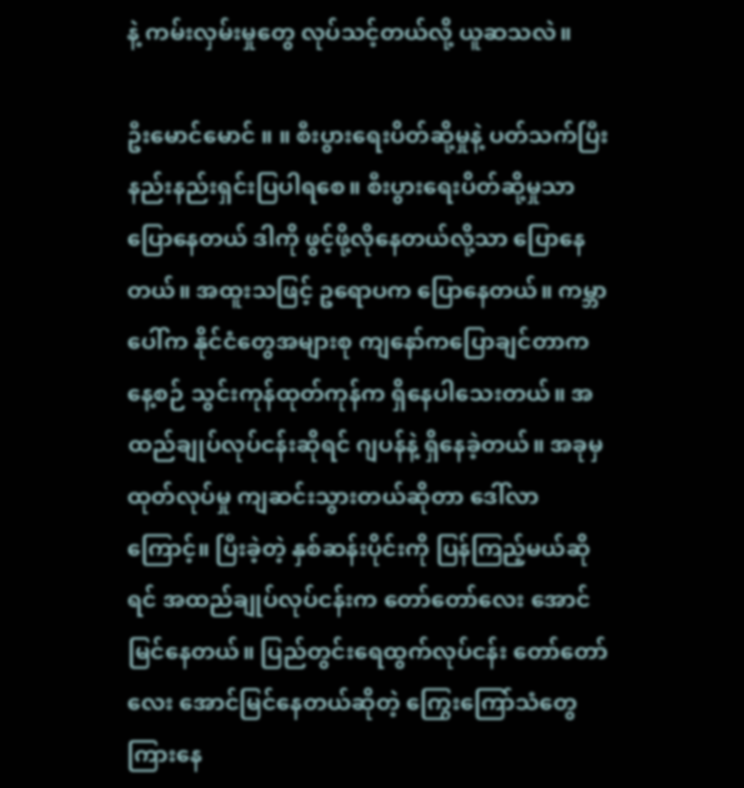နဲ့ ကမ်းလှမ်းမှုတွေ လုပ်သင့်တယ်လို့ ယူဆသလဲ။

ဦးမောင်မောင် ။ ။ စီးပွားရေးပိတ်ဆို့မှုနဲ့ ပတ်သက်ပြီး နည်းနည်းရှင်းပြပါရစေ။ စီးပွားရေးပိတ်ဆို့မှုသာ ပြောနေတယ် ဒါကို ဖွင့်ဖို့လိုနေတယ်လို့သာ ပြောနေတယ်။ အထူးသဖြင့် ဥရောပက ပြောနေတယ်။ ကမ္ဘာပေါ်က နိုင်ငံတွေအများစု ကျနော်ကပြောချင်တာက နေ့စဉ် သွင်းကုန်ထုတ်ကုန်က ရှိနေပါသေးတယ်။ အထည်ချုပ်လုပ်ငန်းဆိုရင် ဂျပန်နဲ့ ရှိနေခဲ့တယ်။ အခုမှ ထုတ်လုပ်မှု ကျဆင်းသွားတယ်ဆိုတာ ဒေါ်လာကြောင့်။ ပြီးခဲ့တဲ့ နှစ်ဆန်းပိုင်းကို ပြန်ကြည့်မယ်ဆိုရင် အထည်ချုပ်လုပ်ငန်းက တော်တော်လေး အောင်မြင်နေတယ်။ ပြည်တွင်းရေထွက်လုပ်ငန်း တော်တော်လေး အောင်မြင်နေတယ်ဆိုတဲ့ ကြွေးကြော်သံတွေ ကြားနေ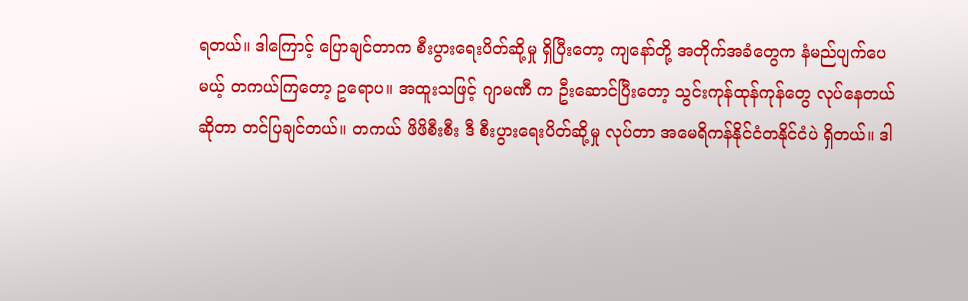ရတယ်။ ဒါကြောင့် ပြောချင်တာက စီးပွားရေးပိတ်ဆို့မှု ရှိပြီးတော့ ကျနော်တို့ အတိုက်အခံတွေက နံမည်ပျက်ပေမယ့် တကယ်ကြတော့ ဥရောပ။ အထူးသဖြင့် ဂျာမဏီ က ဦးဆောင်ပြီးတော့ သွင်းကုန်ထုန်ကုန်တွေ လုပ်နေတယ်ဆိုတာ တင်ပြချင်တယ်။ တကယ် ဖိဖိစီးစီး ဒီ စီးပွားရေးပိတ်ဆို့မှု လုပ်တာ အမေရိကန်နိုင်ငံတနိုင်ငံပဲ ရှိတယ်။ ဒါ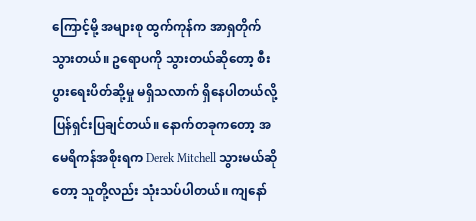ကြောင့်မို့ အများစု ထွက်ကုန်က အာရှတိုက်သွားတယ်။ ဥရောပကို သွားတယ်ဆိုတော့ စီးပွားရေးပိတ်ဆို့မှု မရှိသလာက် ရှိနေပါတယ်လို့ ပြန်ရှင်းပြချင်တယ်။ နောက်တခုကတော့ အမေရိကန်အစိုးရက Derek Mitchell သွားမယ်ဆိုတော့ သူတို့လည်း သုံးသပ်ပါတယ်။ ကျနော်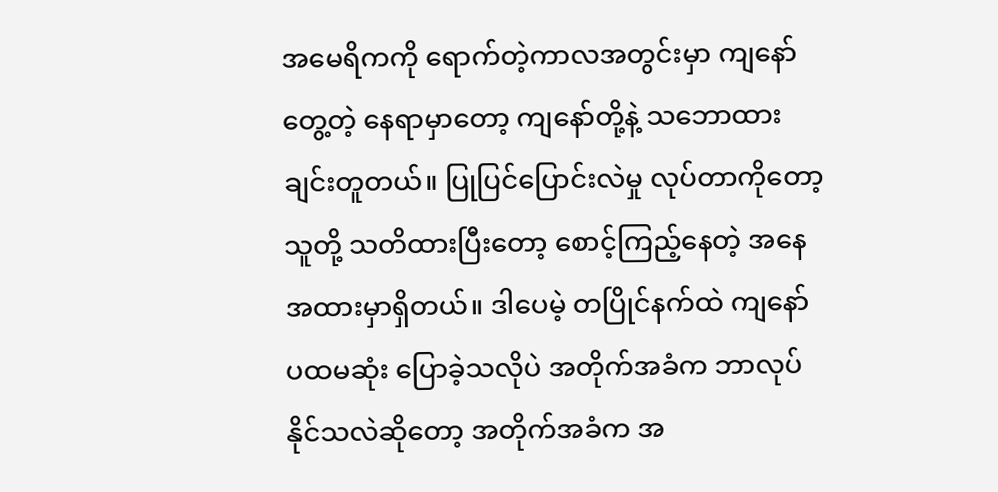အမေရိကကို ရောက်တဲ့ကာလအတွင်းမှာ ကျနော်တွေ့တဲ့ နေရာမှာတော့ ကျနော်တို့နဲ့ သဘောထားချင်းတူတယ်။ ပြုပြင်ပြောင်းလဲမှု လုပ်တာကိုတော့ သူတို့ သတိထားပြီးတော့ စောင့်ကြည့်နေတဲ့ အနေအထားမှာရှိတယ်။ ဒါပေမဲ့ တပြိုင်နက်ထဲ ကျနော် ပထမဆုံး ပြောခဲ့သလိုပဲ အတိုက်အခံက ဘာလုပ်နိုင်သလဲဆိုတော့ အတိုက်အခံက အ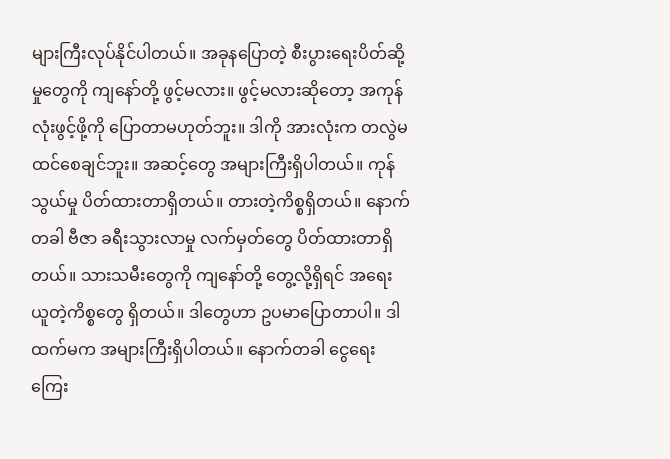များကြီးလုပ်နိုင်ပါတယ်။ အခုနပြောတဲ့ စီးပွားရေးပိတ်ဆို့မှုတွေကို ကျနော်တို့ ဖွင့်မလား။ ဖွင့်မလားဆိုတော့ အကုန်လုံးဖွင့်ဖို့ကို ပြောတာမဟုတ်ဘူး။ ဒါကို အားလုံးက တလွဲမထင်စေချင်ဘူး။ အဆင့်တွေ အများကြီးရှိပါတယ်။ ကုန်သွယ်မှု ပိတ်ထားတာရှိတယ်။ တားတဲ့ကိစ္စရှိတယ်။ နောက်တခါ ဗီဇာ ခရီးသွားလာမှု လက်မှတ်တွေ ပိတ်ထားတာရှိတယ်။ သားသမီးတွေကို ကျနော်တို့ တွေ့လို့ရှိရင် အရေးယူတဲ့ကိစ္စတွေ ရှိတယ်။ ဒါတွေဟာ ဥပမာပြောတာပါ။ ဒါထက်မက အများကြီးရှိပါတယ်။ နောက်တခါ ငွေရေးကြေး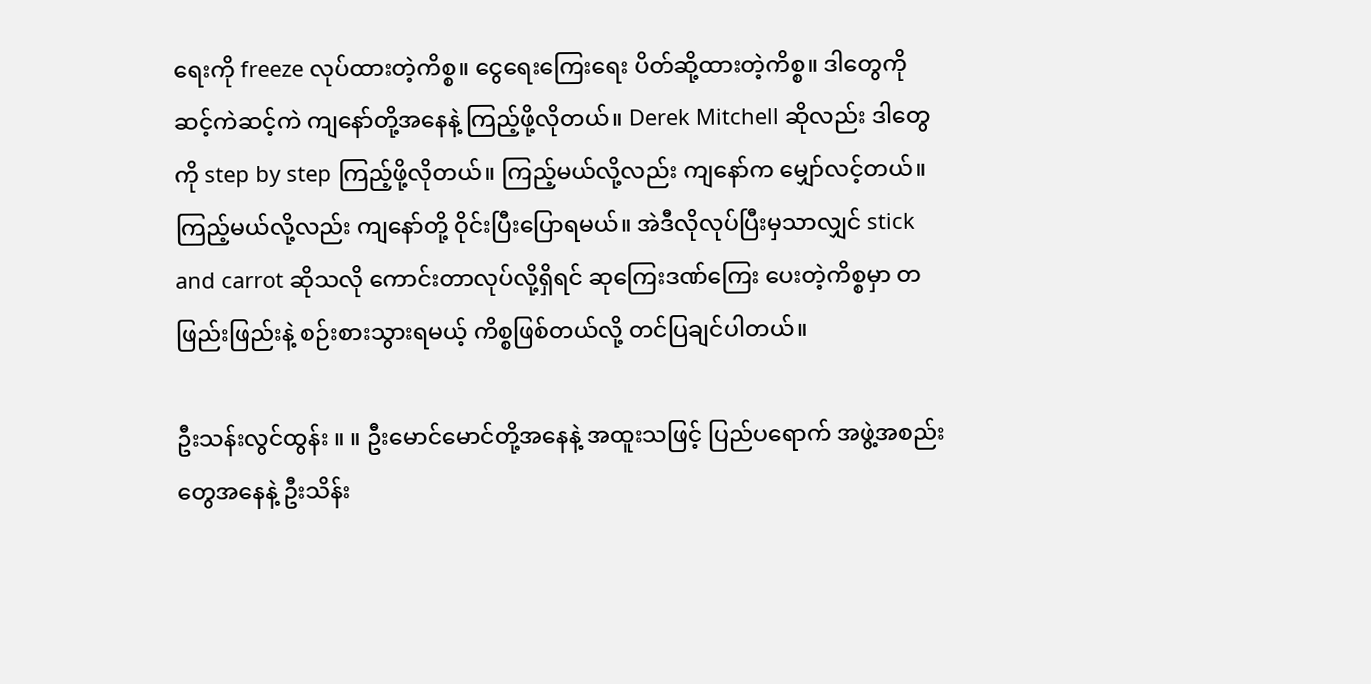ရေးကို freeze လုပ်ထားတဲ့ကိစ္စ။ ငွေရေးကြေးရေး ပိတ်ဆို့ထားတဲ့ကိစ္စ။ ဒါတွေကို ဆင့်ကဲဆင့်ကဲ ကျနော်တို့အနေနဲ့ ကြည့်ဖို့လိုတယ်။ Derek Mitchell ဆိုလည်း ဒါတွေကို step by step ကြည့်ဖို့လိုတယ်။ ကြည့်မယ်လို့လည်း ကျနော်က မျှော်လင့်တယ်။ ကြည့်မယ်လို့လည်း ကျနော်တို့ ဝိုင်းပြီးပြောရမယ်။ အဲဒီလိုလုပ်ပြီးမှသာလျှင် stick and carrot ဆိုသလို ကောင်းတာလုပ်လို့ရှိရင် ဆုကြေးဒဏ်ကြေး ပေးတဲ့ကိစ္စမှာ တဖြည်းဖြည်းနဲ့ စဉ်းစားသွားရမယ့် ကိစ္စဖြစ်တယ်လို့ တင်ပြချင်ပါတယ်။

ဦးသန်းလွင်ထွန်း ။ ။ ဦးမောင်မောင်တို့အနေနဲ့ အထူးသဖြင့် ပြည်ပရောက် အဖွဲ့အစည်းတွေအနေနဲ့ ဦးသိန်း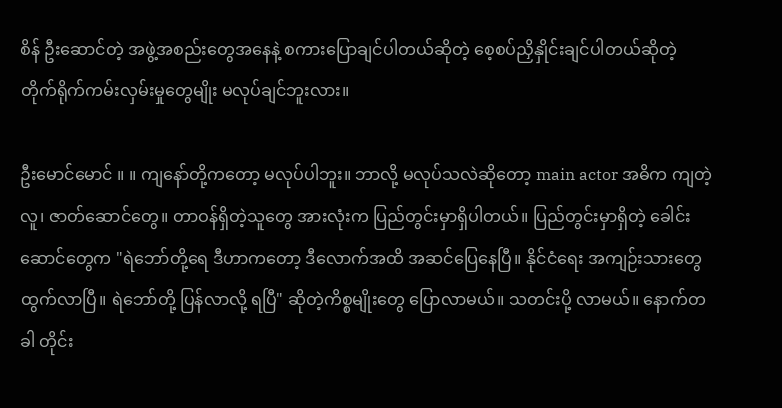စိန် ဦးဆောင်တဲ့ အဖွဲ့အစည်းတွေအနေနဲ့ စကားပြောချင်ပါတယ်ဆိုတဲ့ စေ့စပ်ညှိနှိုင်းချင်ပါတယ်ဆိုတဲ့ တိုက်ရိုက်ကမ်းလှမ်းမှုတွေမျိုး မလုပ်ချင်ဘူးလား။

ဦးမောင်မောင် ။ ။ ကျနော်တို့ကတော့ မလုပ်ပါဘူး။ ဘာလို့ မလုပ်သလဲဆိုတော့ main actor အဓိက ကျတဲ့လူ၊ ဇာတ်ဆောင်တွေ။ တာဝန်ရှိတဲ့သူတွေ အားလုံးက ပြည်တွင်းမှာရှိပါတယ်။ ပြည်တွင်းမှာရှိတဲ့ ခေါင်းဆောင်တွေက "ရဲဘော်တို့ရေ ဒီဟာကတော့ ဒီလောက်အထိ အဆင်ပြေနေပြီ။ နိုင်ငံရေး အကျဉ်းသားတွေ ထွက်လာပြီ။ ရဲဘော်တို့ ပြန်လာလို့ ရပြီ" ဆိုတဲ့ကိစ္စမျိုးတွေ ပြောလာမယ်။ သတင်းပို့ လာမယ်။ နောက်တခါ တိုင်း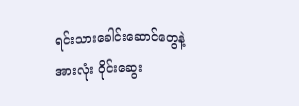ရင်းသားခေါင်းဆောင်တွေနဲ့ အားလုံး ဝိုင်းဆွေး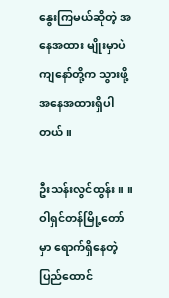နွေးကြမယ်ဆိုတဲ့ အနေအထား မျိုးမှာပဲ ကျနော်တို့က သွားဖို့ အနေအထားရှိပါတယ်။

ဦးသန်းလွင်ထွန်း ။ ။ ဝါရှင်တန်မြို့တော်မှာ ရောက်ရှိနေတဲ့ ပြည်ထောင်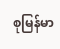စုမြန်မာ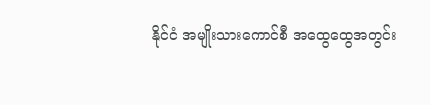နိုင်ငံ အမျိုးသားကောင်စီ အထွေထွေအတွင်း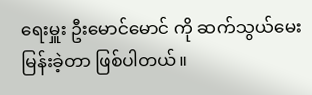ရေးမှူး ဦးမောင်မောင် ကို ဆက်သွယ်မေးမြန်းခဲ့တာ ဖြစ်ပါတယ်။